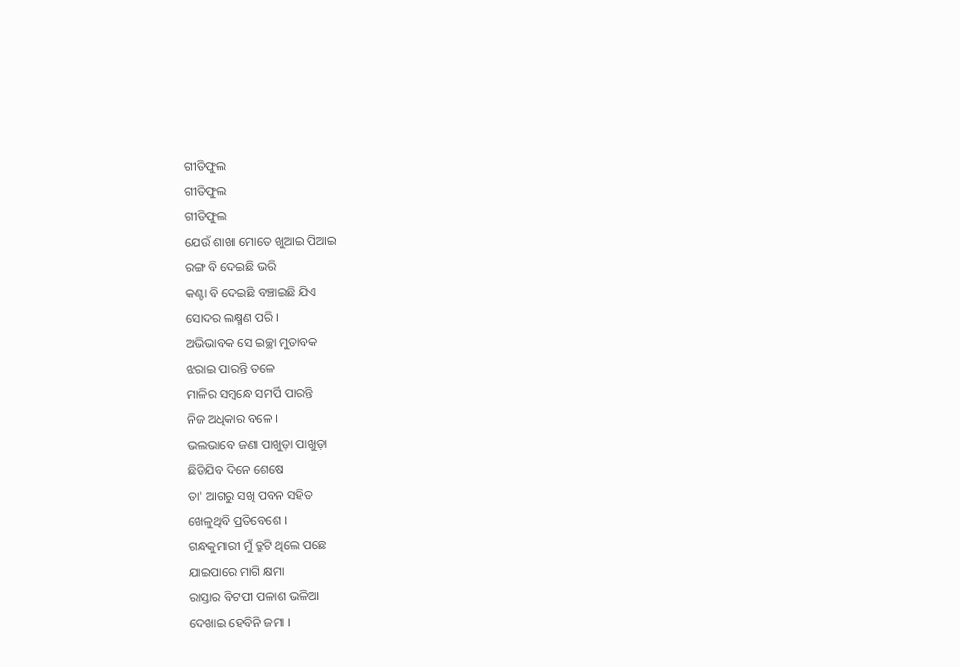ଗୀତିଫୁଲ
ଗୀତିଫୁଲ
ଗୀତିଫୁଲ
ଯେଉଁ ଶାଖା ମୋତେ ଖୁଆଇ ପିଆଇ
ରଙ୍ଗ ବି ଦେଇଛି ଭରି
କଣ୍ଟା ବି ଦେଇଛି ବଞ୍ଚାଇଛି ଯିଏ
ସୋଦର ଲକ୍ଷ୍ମଣ ପରି ।
ଅଭିଭାବକ ସେ ଇଚ୍ଛା ମୁତାବକ
ଝରାଇ ପାରନ୍ତି ତଳେ
ମାଳିର ସମ୍ବନ୍ଧେ ସମର୍ପି ପାରନ୍ତି
ନିଜ ଅଧିକାର ବଳେ ।
ଭଲଭାବେ ଜଣା ପାଖୁଡ଼ା ପାଖୁଡ଼ା
ଛିଡିଯିବ ଦିନେ ଶେଷେ
ତା' ଆଗରୁ ସଖି ପବନ ସହିତ
ଖେଳୁଥିବି ପ୍ରତିବେଶେ ।
ଗନ୍ଧକୁମାରୀ ମୁଁ ତ୍ରୁଟି ଥିଲେ ପଛେ
ଯାଇପାରେ ମାଗି କ୍ଷମା
ରାସ୍ତାର ବିଟପୀ ପଳାଶ ଭଳିଆ
ଦେଖାଇ ହେବିନି ଜମା ।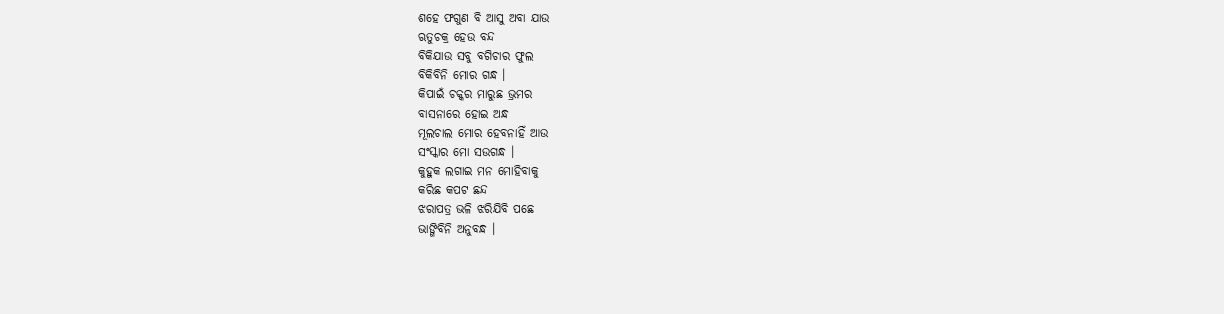ଶହେ ଫଗୁଣ ବି ଆସୁ ଅବା ଯାଉ
ଋତୁଚକ୍ର ହେଉ ବନ୍ଦ
ବିକିଯାଉ ସବୁ ବଗିଚାର ଫୁଲ
ବିକିବିନି ମୋର ଗନ୍ଧ ।
କିପାଇଁ ଚକ୍କର ମାରୁଛ ଭ୍ରମର
ବାସନାରେ ହୋଇ ଅନ୍ଧ
ମୂଲଚାଲ ମୋର ହେବନାହିଁ ଆଉ
ସଂସ୍କାର ମୋ ସଉଗନ୍ଧ ।
କୁହୁକ ଲଗାଇ ମନ ମୋହିବାକୁ
କରିଛ କପଟ ଛନ୍ଦ
ଝରାପତ୍ର ଭଳି ଝରିଯିବି ପଛେ
ଭାଙ୍ଗିବିନି ଅନୁବନ୍ଧ ।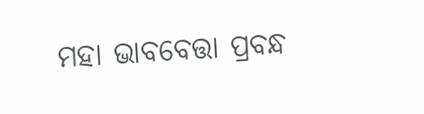ମହା ଭାବବେତ୍ତା ପ୍ରବନ୍ଧ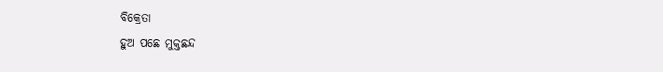ବିକ୍ରେତା
ହୁଅ ପଛେ ମୁକ୍ତଛନ୍ଦ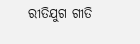ରୀତିଯୁଗ ଗୀତି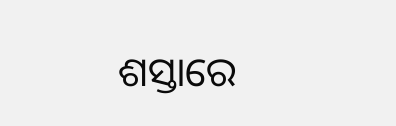ଶସ୍ତାରେ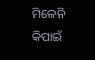ମିଳେନି
କିପାଇଁ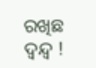ରଖିଛ ଦ୍ବନ୍ଦ୍ବ !